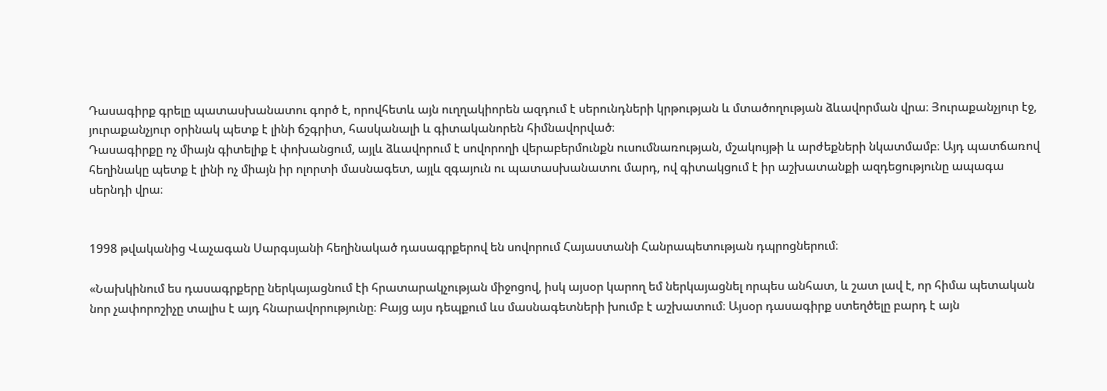Դասագիրք գրելը պատասխանատու գործ է, որովհետև այն ուղղակիորեն ազդում է սերունդների կրթության և մտածողության ձևավորման վրա։ Յուրաքանչյուր էջ, յուրաքանչյուր օրինակ պետք է լինի ճշգրիտ, հասկանալի և գիտականորեն հիմնավորված։
Դասագիրքը ոչ միայն գիտելիք է փոխանցում, այլև ձևավորում է սովորողի վերաբերմունքն ուսումնառության, մշակույթի և արժեքների նկատմամբ։ Այդ պատճառով հեղինակը պետք է լինի ոչ միայն իր ոլորտի մասնագետ, այլև զգայուն ու պատասխանատու մարդ, ով գիտակցում է իր աշխատանքի ազդեցությունը ապագա սերնդի վրա։


1998 թվականից Վաչագան Սարգսյանի հեղինակած դասագրքերով են սովորում Հայաստանի Հանրապետության դպրոցներում։

«Նախկինում ես դասագրքերը ներկայացնում էի հրատարակչության միջոցով, իսկ այսօր կարող եմ ներկայացնել որպես անհատ, և շատ լավ է, որ հիմա պետական նոր չափորոշիչը տալիս է այդ հնարավորությունը։ Բայց այս դեպքում ևս մասնագետների խումբ է աշխատում։ Այսօր դասագիրք ստեղծելը բարդ է այն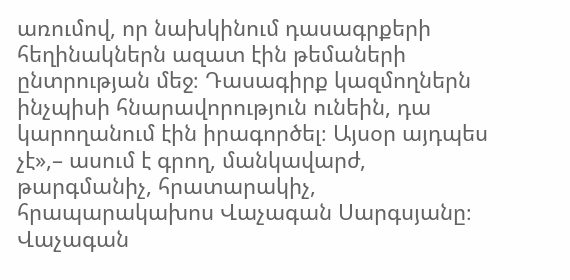առումով, որ նախկինում դասագրքերի հեղինակներն ազատ էին թեմաների ընտրության մեջ։ Դասագիրք կազմողներն ինչպիսի հնարավորություն ունեին, դա կարողանում էին իրագործել։ Այսօր այդպես չէ»,– ասում է գրող, մանկավարժ, թարգմանիչ, հրատարակիչ, հրապարակախոս Վաչագան Սարգսյանը։
Վաչագան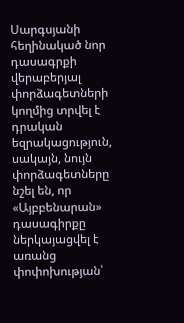Սարգսյանի հեղինակած նոր դասագրքի վերաբերյալ փորձագետների կողմից տրվել է դրական եզրակացություն, սակայն, նույն փորձագետները նշել են, որ «Այբբենարան» դասագիրքը ներկայացվել է առանց փոփոխության՝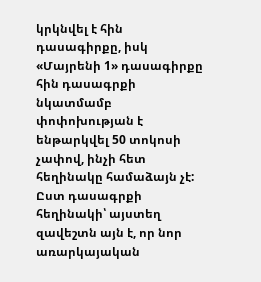կրկնվել է հին դասագիրքը, իսկ «Մայրենի 1» դասագիրքը հին դասագրքի նկատմամբ փոփոխության է ենթարկվել 50 տոկոսի չափով, ինչի հետ հեղինակը համաձայն չէ: Ըստ դասագրքի հեղինակի՝ այստեղ զավեշտն այն է, որ նոր առարկայական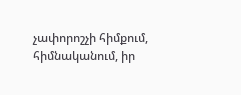չափորոշչի հիմքում, հիմնականում, իր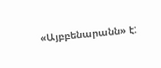«Այբբենարանն» է: